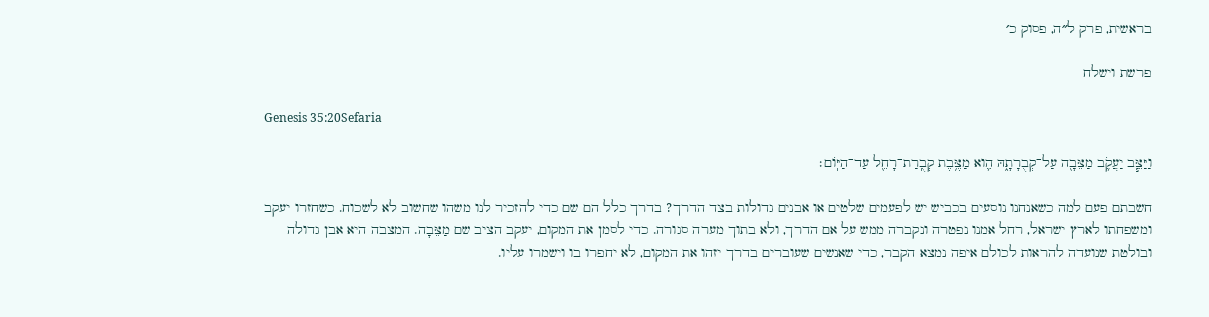בראשית, פרק ל״ה, פסוק כ׳

פרשת וישלח

Genesis 35:20Sefaria

וַיַּצֵּ֧ב יַעֲקֹ֛ב מַצֵּבָ֖ה עַל־קְבֻרָתָ֑הּ הִ֛וא מַצֶּ֥בֶת קְבֻֽרַת־רָחֵ֖ל עַד־הַיּֽוֹם׃

חשבתם פעם למה כשאנחנו נוסעים בכביש יש לפעמים שלטים או אבנים גדולות בצד הדרך? בדרך כלל הם שם כדי להזכיר לנו משהו שחשוב לא לשכוח. כשחזרו יעקב ומשפחתו לארץ ישראל, רחל אמנו נפטרה ונקברה ממש על אם הדרך, ולא בתוך מערה סגורה. כדי לסמן את המקום, יעקב הציב שם מַצֵּבָה. המצבה היא אבן גדולה ובולטת שנועדה להראות לכולם איפה נמצא הקבר, כדי שאנשים שעוברים בדרך יזהו את המקום, לא יחפרו בו וישמרו עליו.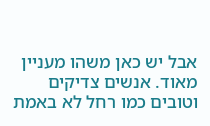אבל יש כאן משהו מעניין מאוד. אנשים צדיקים וטובים כמו רחל לא באמת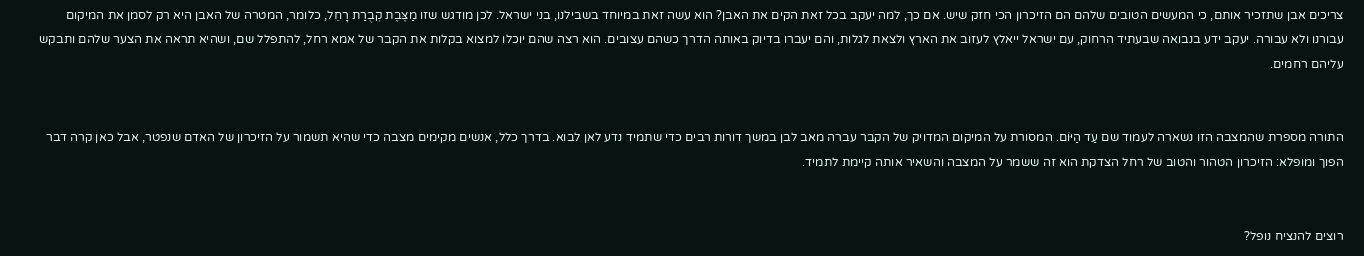צריכים אבן שתזכיר אותם, כי המעשים הטובים שלהם הם הזיכרון הכי חזק שיש. אם כך, למה יעקב בכל זאת הקים את האבן? הוא עשה זאת במיוחד בשבילנו, בני ישראל. לכן מודגש שזו מַצֶּבֶת קְבֻרַת רָחֵל, כלומר, המטרה של האבן היא רק לסמן את המיקום עבורנו ולא עבורה. יעקב ידע בנבואה שבעתיד הרחוק, עם ישראל ייאלץ לעזוב את הארץ ולצאת לגלות, והם יעברו בדיוק באותה הדרך כשהם עצובים. הוא רצה שהם יוכלו למצוא בקלות את הקבר של אמא רחל, להתפלל שם, ושהיא תראה את הצער שלהם ותבקש עליהם רחמים.


התורה מספרת שהמצבה הזו נשארה לעמוד שם עַד הַיּוֹם. המסורת על המיקום המדויק של הקבר עברה מאב לבן במשך דורות רבים כדי שתמיד נדע לאן לבוא. בדרך כלל, אנשים מקימים מצבה כדי שהיא תשמור על הזיכרון של האדם שנפטר, אבל כאן קרה דבר הפוך ומופלא: הזיכרון הטהור והטוב של רחל הצדקת הוא זה ששמר על המצבה והשאיר אותה קיימת לתמיד.


רוצים להנציח נופל?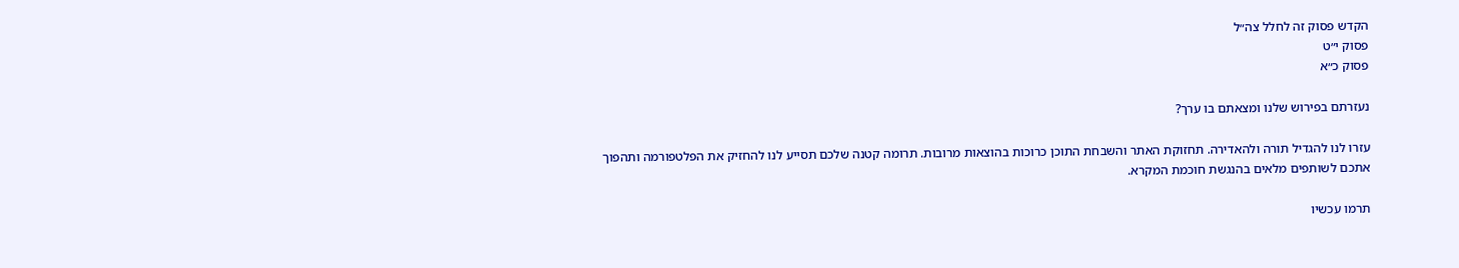הקדש פסוק זה לחלל צה״ל
פסוק י״ט
פסוק כ״א

נעזרתם בפירוש שלנו ומצאתם בו ערך?

עזרו לנו להגדיל תורה ולהאדירה. תחזוקת האתר והשבחת התוכן כרוכות בהוצאות מרובות. תרומה קטנה שלכם תסייע לנו להחזיק את הפלטפורמה ותהפוך אתכם לשותפים מלאים בהנגשת חוכמת המקרא.

תרמו עכשיו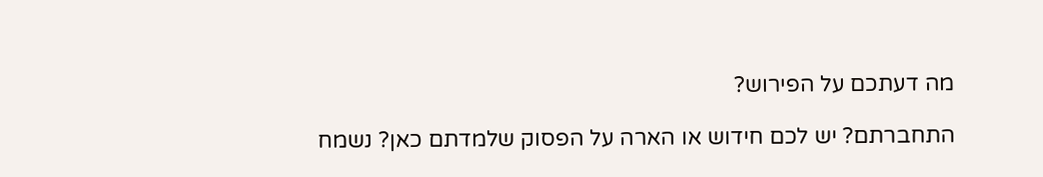מה דעתכם על הפירוש?

התחברתם? יש לכם חידוש או הארה על הפסוק שלמדתם כאן? נשמח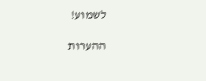לשמוע!

ההערות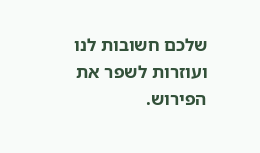שלכם חשובות לנו ועוזרות לשפר את הפירוש.